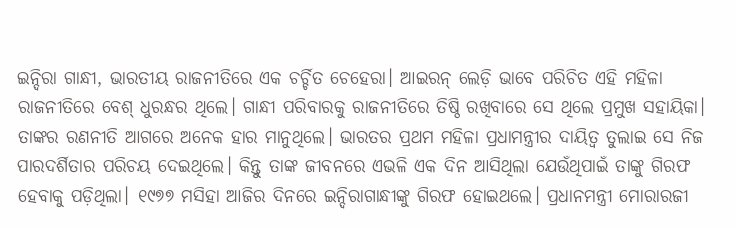ଇନ୍ଦିରା ଗାନ୍ଧୀ, ଭାରତୀୟ ରାଜନୀତିରେ ଏକ ଚର୍ଚ୍ଚିତ ଚେହେରା। ଆଇରନ୍ ଲେଡ଼ି ଭାବେ ପରିଚିତ ଏହି ମହିଳା ରାଜନୀତିରେ ବେଶ୍ ଧୁରନ୍ଧର ଥିଲେ। ଗାନ୍ଧୀ ପରିବାରକୁ ରାଜନୀତିରେ ତିଷ୍ଠି ରଖିବାରେ ସେ ଥିଲେ ପ୍ରମୁଖ ସହାୟିକା। ତାଙ୍କର ରଣନୀତି ଆଗରେ ଅନେକ ହାର ମାନୁଥିଲେ। ଭାରତର ପ୍ରଥମ ମହିଳା ପ୍ରଧାମନ୍ତ୍ରୀର ଦାୟିତ୍ୱ ତୁଲାଇ ସେ ନିଜ ପାରଦର୍ଶିତାର ପରିଚୟ ଦେଇଥିଲେ। କିନ୍ତୁ ତାଙ୍କ ଜୀବନରେ ଏଭଳି ଏକ ଦିନ ଆସିଥିଲା ଯେଉଁଥିପାଇଁ ତାଙ୍କୁ ଗିରଫ ହେବାକୁ ପଡ଼ିଥିଲା। ୧୯୭୭ ମସିହା ଆଜିର ଦିନରେ ଇନ୍ଦିରାଗାନ୍ଧୀଙ୍କୁ ଗିରଫ ହୋଇଥଲେ। ପ୍ରଧାନମନ୍ତ୍ରୀ ମୋରାରଜୀ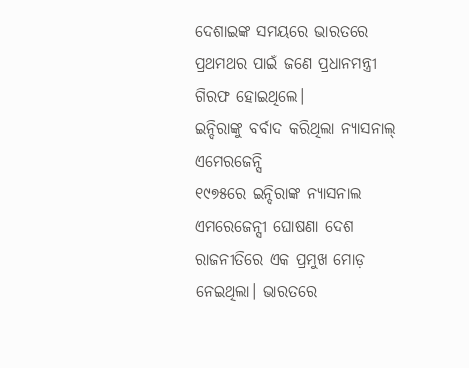ଦେଶାଇଙ୍କ ସମୟରେ ଭାରତରେ ପ୍ରଥମଥର ପାଇଁ ଜଣେ ପ୍ରଧାନମନ୍ତ୍ରୀ ଗିରଫ ହୋଇଥିଲେ।
ଇନ୍ଦିରାଙ୍କୁ ବର୍ବାଦ କରିଥିଲା ନ୍ୟାସନାଲ୍ ଏମେରଜେନ୍ସି
୧୯୭୫ରେ ଇନ୍ଦିରାଙ୍କ ନ୍ୟାସନାଲ ଏମରେଜେନ୍ସୀ ଘୋଷଣା ଦେଶ ରାଜନୀତିରେ ଏକ ପ୍ରମୁଖ ମୋଡ଼ ନେଇଥିଲା। ଭାରତରେ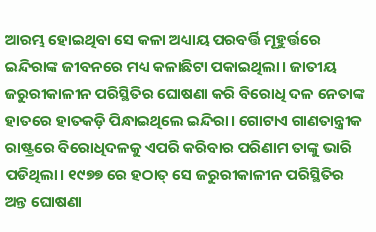ଆରମ୍ଭ ହୋଇଥିବା ସେ କଳା ଅଧ୍ୟାୟ ପରବର୍ତ୍ତି ମୂହୁର୍ତ୍ତରେ ଇନ୍ଦିରାଙ୍କ ଜୀବନରେ ମଧ୍ୟ କଳାଛିଟା ପକାଇଥିଲା। ଜାତୀୟ ଜରୁରୀକାଳୀନ ପରିସ୍ଥିତିର ଘୋଷଣା କରି ବିରୋଧି ଦଳ ନେତାଙ୍କ ହାତରେ ହାତକଡ଼ି ପିନ୍ଧାଇଥିଲେ ଇନ୍ଦିରା। ଗୋଟାଏ ଗାଣତାନ୍ତ୍ରୀକ ରାଷ୍ଟ୍ରରେ ବିରୋଧିଦଳକୁ ଏପରି କରିବାର ପରିଣାମ ତାଙ୍କୁ ଭାରି ପଡିଥିଲା। ୧୯୭୭ ରେ ହଠାତ୍ ସେ ଜରୁରୀକାଳୀନ ପରିସ୍ଥିତିର ଅନ୍ତ ଘୋଷଣା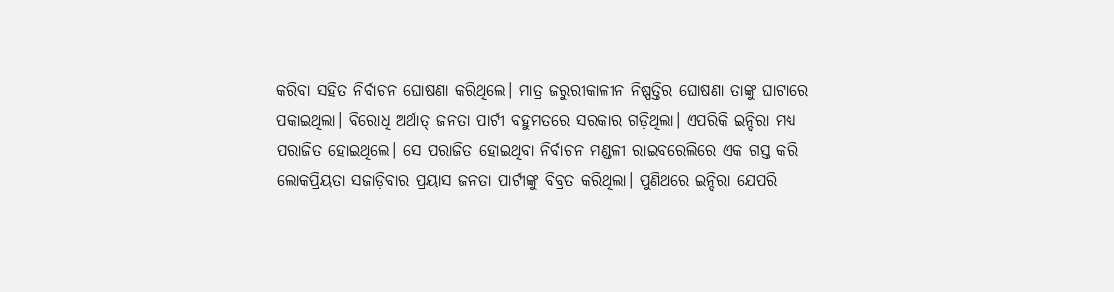କରିବା ସହିତ ନିର୍ବାଚନ ଘୋଷଣା କରିଥିଲେ। ମାତ୍ର ଜରୁରୀକାଳୀନ ନିଷ୍ପତ୍ତିର ଘୋଷଣା ତାଙ୍କୁ ଘାଟାରେ ପକାଇଥିଲା। ବିରୋଧି ଅର୍ଥାତ୍ ଜନତା ପାର୍ଟୀ ବହୁମତରେ ସରକାର ଗଡ଼ିଥିଲା। ଏପରିକି ଇନ୍ଦିରା ମଧ୍ୟ ପରାଜିତ ହୋଇଥିଲେ। ସେ ପରାଜିତ ହୋଇଥିବା ନିର୍ବାଚନ ମଣ୍ଡଳୀ ରାଇବରେଲିରେ ଏକ ଗସ୍ତ କରି ଲୋକପ୍ରିୟତା ସଜାଡ଼ିବାର ପ୍ରୟାସ ଜନତା ପାର୍ଟୀଙ୍କୁ ବିବ୍ରତ କରିଥିଲା। ପୁଣିଥରେ ଇନ୍ଦିରା ଯେପରି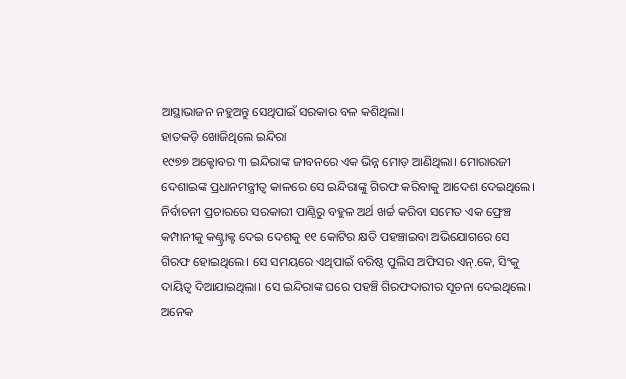ଆସ୍ଥାଭାଜନ ନହୁଅନ୍ତୁ ସେଥିପାଇଁ ସରକାର ବଳ କଶିଥିଲା।
ହାତକଡ଼ି ଖୋଜିଥିଲେ ଇନ୍ଦିରା
୧୯୭୭ ଅକ୍ଟୋବର ୩ ଇନ୍ଦିରାଙ୍କ ଜୀବନରେ ଏକ ଭିନ୍ନ ମୋଡ଼ ଆଣିଥିଲା। ମୋରାରଜୀ ଦେଶାଇଙ୍କ ପ୍ରଧାନମନ୍ତ୍ରୀତ୍ୱ କାଳରେ ସେ ଇନ୍ଦିରାଙ୍କୁ ଗିରଫ କରିବାକୁ ଆଦେଶ ଦେଇଥିଲେ। ନିର୍ବାଚନୀ ପ୍ରଚାରରେ ସରକାରୀ ପାଣ୍ଠିରୁ ବହୁଳ ଅର୍ଥ ଖର୍ଚ୍ଚ କରିବା ସମେତ ଏକ ଫ୍ରେଞ୍ଚ କମ୍ପାନୀକୁ କଣ୍ଟ୍ରାକ୍ଟ ଦେଇ ଦେଶକୁ ୧୧ କୋଟିର କ୍ଷତି ପହଞ୍ଚାଇବା ଅଭିଯୋଗରେ ସେ ଗିରଫ ହୋଇଥିଲେ। ସେ ସମୟରେ ଏଥିପାଇଁ ବରିଷ୍ଠ ପୁଲିସ ଅଫିସର ଏନ୍.କେ, ସିଂକୁ ଦାୟିତ୍ୱ ଦିଆଯାଇଥିଲା। ସେ ଇନ୍ଦିରାଙ୍କ ଘରେ ପହଞ୍ଚି ଗିରଫଦାରୀର ସୂଚନା ଦେଇଥିଲେ। ଅନେକ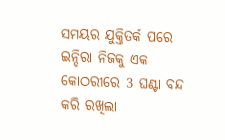ସମୟର ଯୁକ୍ତିତର୍କ ପରେ ଇନ୍ଦିରା ନିଜକୁ ଏକ କୋଠରୀରେ 3 ଘଣ୍ଟା ବନ୍ଦ କରି ରଖିଲା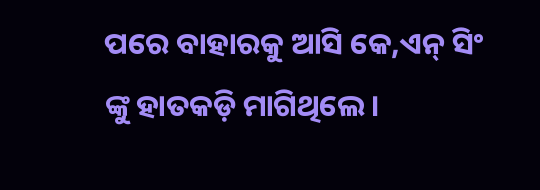ପରେ ବାହାରକୁ ଆସି କେ,ଏନ୍ ସିଂ ଙ୍କୁ ହାତକଡ଼ି ମାଗିଥିଲେ।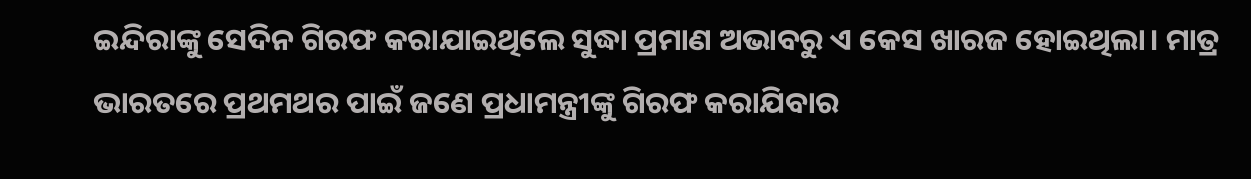ଇନ୍ଦିରାଙ୍କୁ ସେଦିନ ଗିରଫ କରାଯାଇଥିଲେ ସୁଦ୍ଧା ପ୍ରମାଣ ଅଭାବରୁ ଏ କେସ ଖାରଜ ହୋଇଥିଲା। ମାତ୍ର ଭାରତରେ ପ୍ରଥମଥର ପାଇଁ ଜଣେ ପ୍ରଧାମନ୍ତ୍ରୀଙ୍କୁ ଗିରଫ କରାଯିବାର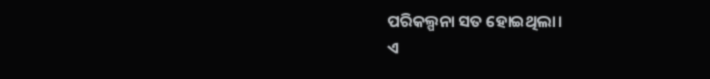ପରିକଲ୍ପନା ସତ ହୋଇଥିଲା।
ଏ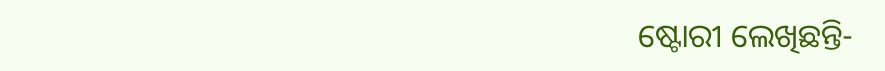ଷ୍ଟୋରୀ ଲେଖିଛନ୍ତି-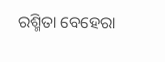ରଶ୍ମିତା ବେହେରା